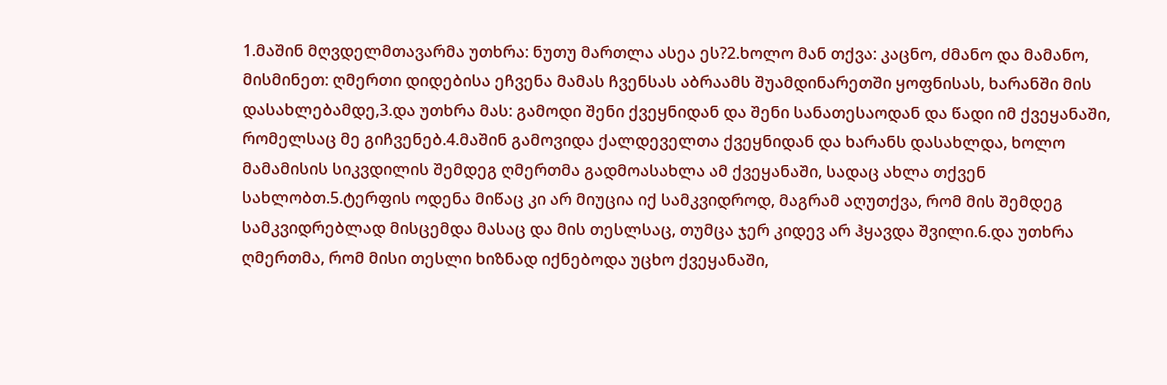1.მაშინ მღვდელმთავარმა უთხრა: ნუთუ მართლა ასეა ეს?2.ხოლო მან თქვა: კაცნო, ძმანო და მამანო, მისმინეთ: ღმერთი დიდებისა ეჩვენა მამას ჩვენსას აბრაამს შუამდინარეთში ყოფნისას, ხარანში მის დასახლებამდე,3.და უთხრა მას: გამოდი შენი ქვეყნიდან და შენი სანათესაოდან და წადი იმ ქვეყანაში, რომელსაც მე გიჩვენებ.4.მაშინ გამოვიდა ქალდეველთა ქვეყნიდან და ხარანს დასახლდა, ხოლო მამამისის სიკვდილის შემდეგ ღმერთმა გადმოასახლა ამ ქვეყანაში, სადაც ახლა თქვენ სახლობთ.5.ტერფის ოდენა მიწაც კი არ მიუცია იქ სამკვიდროდ, მაგრამ აღუთქვა, რომ მის შემდეგ სამკვიდრებლად მისცემდა მასაც და მის თესლსაც, თუმცა ჯერ კიდევ არ ჰყავდა შვილი.6.და უთხრა ღმერთმა, რომ მისი თესლი ხიზნად იქნებოდა უცხო ქვეყანაში,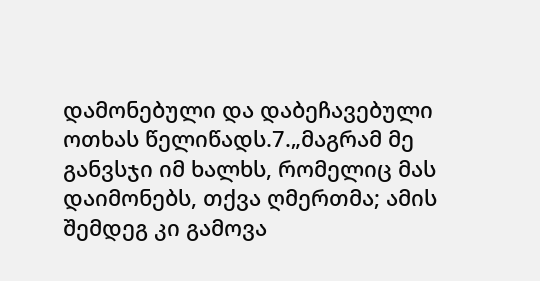დამონებული და დაბეჩავებული ოთხას წელიწადს.7.„მაგრამ მე განვსჯი იმ ხალხს, რომელიც მას დაიმონებს, თქვა ღმერთმა; ამის შემდეგ კი გამოვა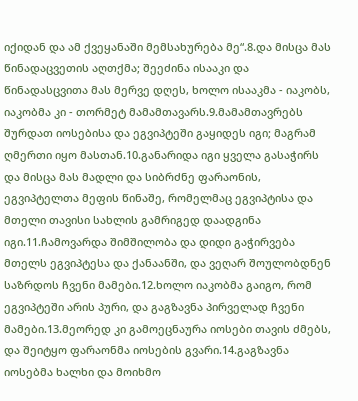იქიდან და ამ ქვეყანაში მემსახურება მე“.8.და მისცა მას წინადაცვეთის აღთქმა; შეეძინა ისააკი და წინადასცვითა მას მერვე დღეს, ხოლო ისააკმა - იაკობს, იაკობმა კი - თორმეტ მამამთავარს.9.მამამთავრებს შურდათ იოსებისა და ეგვიპტეში გაყიდეს იგი; მაგრამ ღმერთი იყო მასთან.10.განარიდა იგი ყველა გასაჭირს და მისცა მას მადლი და სიბრძნე ფარაონის, ეგვიპტელთა მეფის წინაშე, რომელმაც ეგვიპტისა და მთელი თავისი სახლის გამრიგედ დაადგინა იგი.11.ჩამოვარდა შიმშილობა და დიდი გაჭირვება მთელს ეგვიპტესა და ქანაანში, და ვეღარ შოულობდნენ საზრდოს ჩვენი მამები.12.ხოლო იაკობმა გაიგო, რომ ეგვიპტეში არის პური, და გაგზავნა პირველად ჩვენი მამები.13.მეორედ კი გამოეცნაურა იოსები თავის ძმებს, და შეიტყო ფარაონმა იოსების გვარი.14.გაგზავნა იოსებმა ხალხი და მოიხმო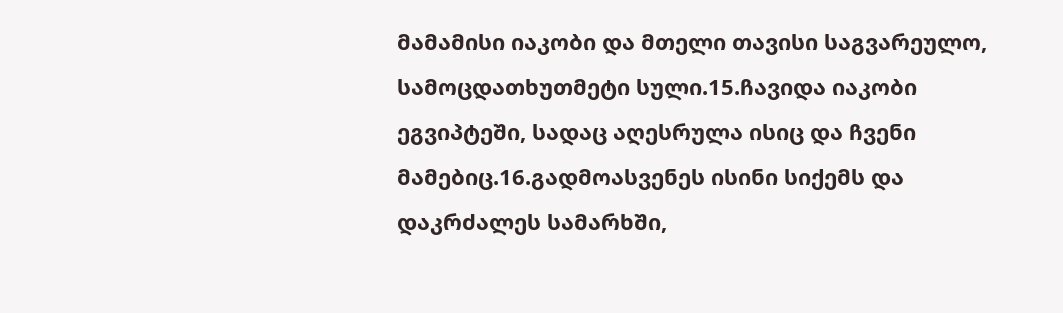მამამისი იაკობი და მთელი თავისი საგვარეულო, სამოცდათხუთმეტი სული.15.ჩავიდა იაკობი ეგვიპტეში, სადაც აღესრულა ისიც და ჩვენი მამებიც.16.გადმოასვენეს ისინი სიქემს და დაკრძალეს სამარხში,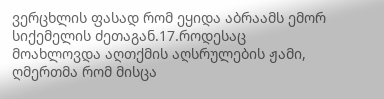ვერცხლის ფასად რომ ეყიდა აბრაამს ემორ სიქემელის ძეთაგან.17.როდესაც მოახლოვდა აღთქმის აღსრულების ჟამი, ღმერთმა რომ მისცა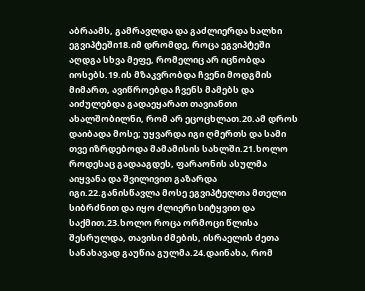აბრაამს, გამრავლდა და გაძლიერდა ხალხი ეგვიპტეში18.იმ დრომდე, როცა ეგვიპტეში აღდგა სხვა მეფე, რომელიც არ იცნობდა იოსებს.19.ის მზაკვრობდა ჩვენი მოდგმის მიმართ, ავიწროებდა ჩვენს მამებს და აიძულებდა გადაეყარათ თავიანთი ახალშობილნი, რომ არ ეცოცხლათ.20.ამ დროს დაიბადა მოსე; უყვარდა იგი ღმერთს და სამი თვე იზრდებოდა მამამისის სახლში.21.ხოლო როდესაც გადააგდეს, ფარაონის ასულმა აიყვანა და შვილივით გაზარდა იგი.22.განისწავლა მოსე ეგვიპტელთა მთელი სიბრძნით და იყო ძლიერი სიტყვით და საქმით.23.ხოლო როცა ორმოცი წლისა შესრულდა, თავისი ძმების, ისრაელის ძეთა სანახავად გაუწია გულმა.24.დაინახა, რომ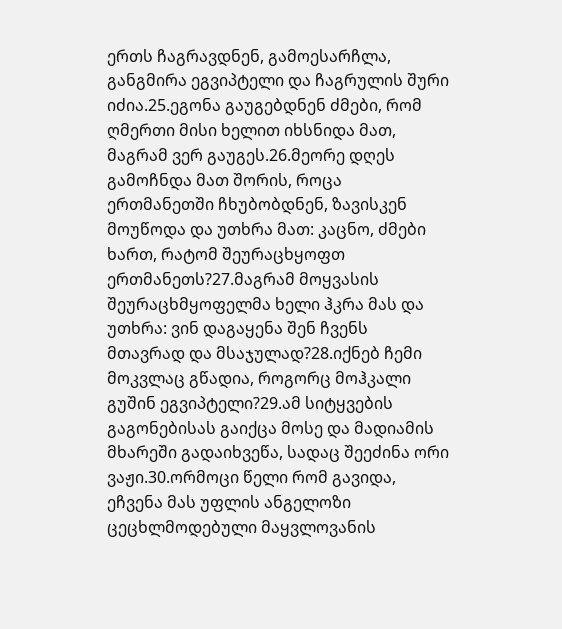ერთს ჩაგრავდნენ, გამოესარჩლა, განგმირა ეგვიპტელი და ჩაგრულის შური იძია.25.ეგონა გაუგებდნენ ძმები, რომ ღმერთი მისი ხელით იხსნიდა მათ, მაგრამ ვერ გაუგეს.26.მეორე დღეს გამოჩნდა მათ შორის, როცა ერთმანეთში ჩხუბობდნენ, ზავისკენ მოუწოდა და უთხრა მათ: კაცნო, ძმები ხართ, რატომ შეურაცხყოფთ ერთმანეთს?27.მაგრამ მოყვასის შეურაცხმყოფელმა ხელი ჰკრა მას და უთხრა: ვინ დაგაყენა შენ ჩვენს მთავრად და მსაჯულად?28.იქნებ ჩემი მოკვლაც გწადია, როგორც მოჰკალი გუშინ ეგვიპტელი?29.ამ სიტყვების გაგონებისას გაიქცა მოსე და მადიამის მხარეში გადაიხვეწა, სადაც შეეძინა ორი ვაჟი.30.ორმოცი წელი რომ გავიდა, ეჩვენა მას უფლის ანგელოზი ცეცხლმოდებული მაყვლოვანის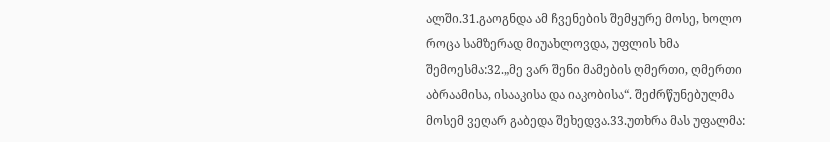ალში.31.გაოგნდა ამ ჩვენების შემყურე მოსე, ხოლო როცა სამზერად მიუახლოვდა, უფლის ხმა შემოესმა:32.„მე ვარ შენი მამების ღმერთი, ღმერთი აბრაამისა, ისააკისა და იაკობისა“. შეძრწუნებულმა მოსემ ვეღარ გაბედა შეხედვა.33.უთხრა მას უფალმა: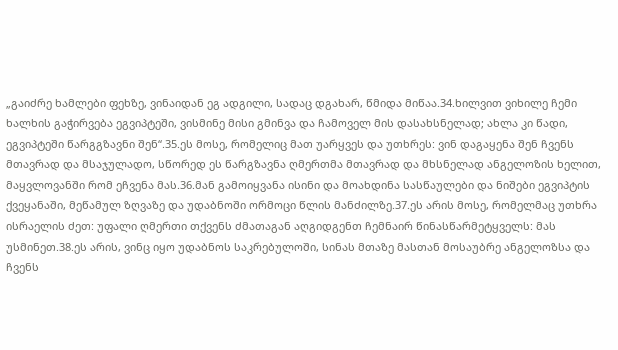„გაიძრე ხამლები ფეხზე, ვინაიდან ეგ ადგილი, სადაც დგახარ, წმიდა მიწაა.34.ხილვით ვიხილე ჩემი ხალხის გაჭირვება ეგვიპტეში, ვისმინე მისი გმინვა და ჩამოველ მის დასახსნელად; ახლა კი წადი, ეგვიპტეში წარგგზავნი შენ“.35.ეს მოსე, რომელიც მათ უარყვეს და უთხრეს: ვინ დაგაყენა შენ ჩვენს მთავრად და მსაჯულადო, სწორედ ეს წარგზავნა ღმერთმა მთავრად და მხსნელად ანგელოზის ხელით, მაყვლოვანში რომ ეჩვენა მას.36.მან გამოიყვანა ისინი და მოახდინა სასწაულები და ნიშები ეგვიპტის ქვეყანაში, მეწამულ ზღვაზე და უდაბნოში ორმოცი წლის მანძილზე.37.ეს არის მოსე, რომელმაც უთხრა ისრაელის ძეთ: უფალი ღმერთი თქვენს ძმათაგან აღგიდგენთ ჩემნაირ წინასწარმეტყველს: მას უსმინეთ.38.ეს არის, ვინც იყო უდაბნოს საკრებულოში, სინას მთაზე მასთან მოსაუბრე ანგელოზსა და ჩვენს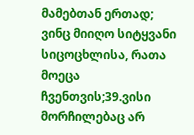მამებთან ერთად; ვინც მიიღო სიტყვანი სიცოცხლისა, რათა მოეცა ჩვენთვის;39.ვისი მორჩილებაც არ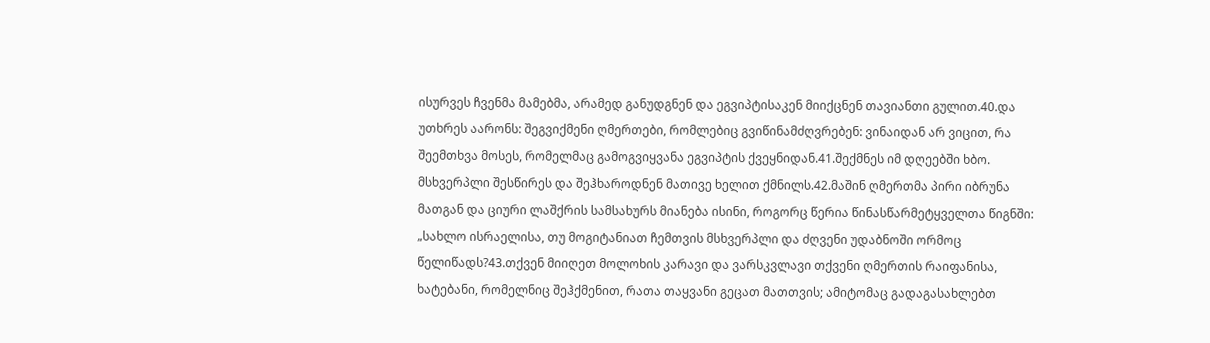ისურვეს ჩვენმა მამებმა, არამედ განუდგნენ და ეგვიპტისაკენ მიიქცნენ თავიანთი გულით.40.და უთხრეს აარონს: შეგვიქმენი ღმერთები, რომლებიც გვიწინამძღვრებენ: ვინაიდან არ ვიცით, რა შეემთხვა მოსეს, რომელმაც გამოგვიყვანა ეგვიპტის ქვეყნიდან.41.შექმნეს იმ დღეებში ხბო. მსხვერპლი შესწირეს და შეჰხაროდნენ მათივე ხელით ქმნილს.42.მაშინ ღმერთმა პირი იბრუნა მათგან და ციური ლაშქრის სამსახურს მიანება ისინი, როგორც წერია წინასწარმეტყველთა წიგნში: „სახლო ისრაელისა, თუ მოგიტანიათ ჩემთვის მსხვერპლი და ძღვენი უდაბნოში ორმოც წელიწადს?43.თქვენ მიიღეთ მოლოხის კარავი და ვარსკვლავი თქვენი ღმერთის რაიფანისა, ხატებანი, რომელნიც შეჰქმენით, რათა თაყვანი გეცათ მათთვის; ამიტომაც გადაგასახლებთ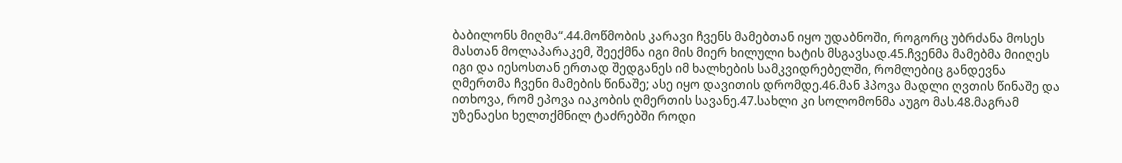ბაბილონს მიღმა“.44.მოწმობის კარავი ჩვენს მამებთან იყო უდაბნოში, როგორც უბრძანა მოსეს მასთან მოლაპარაკემ, შეექმნა იგი მის მიერ ხილული ხატის მსგავსად.45.ჩვენმა მამებმა მიიღეს იგი და იესოსთან ერთად შედგანეს იმ ხალხების სამკვიდრებელში, რომლებიც განდევნა ღმერთმა ჩვენი მამების წინაშე; ასე იყო დავითის დრომდე.46.მან ჰპოვა მადლი ღვთის წინაშე და ითხოვა, რომ ეპოვა იაკობის ღმერთის სავანე.47.სახლი კი სოლომონმა აუგო მას.48.მაგრამ უზენაესი ხელთქმნილ ტაძრებში როდი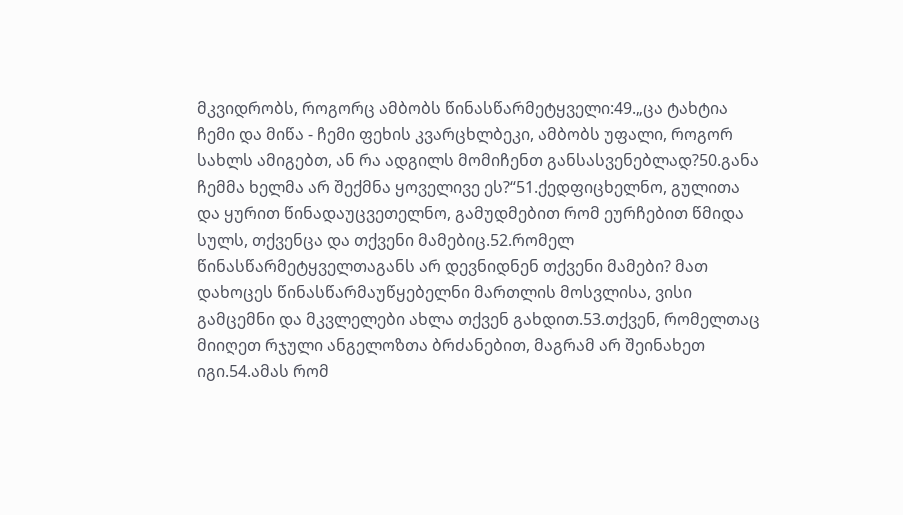მკვიდრობს, როგორც ამბობს წინასწარმეტყველი:49.„ცა ტახტია ჩემი და მიწა - ჩემი ფეხის კვარცხლბეკი, ამბობს უფალი, როგორ სახლს ამიგებთ, ან რა ადგილს მომიჩენთ განსასვენებლად?50.განა ჩემმა ხელმა არ შექმნა ყოველივე ეს?“51.ქედფიცხელნო, გულითა და ყურით წინადაუცვეთელნო, გამუდმებით რომ ეურჩებით წმიდა სულს, თქვენცა და თქვენი მამებიც.52.რომელ წინასწარმეტყველთაგანს არ დევნიდნენ თქვენი მამები? მათ დახოცეს წინასწარმაუწყებელნი მართლის მოსვლისა, ვისი გამცემნი და მკვლელები ახლა თქვენ გახდით.53.თქვენ, რომელთაც მიიღეთ რჯული ანგელოზთა ბრძანებით, მაგრამ არ შეინახეთ იგი.54.ამას რომ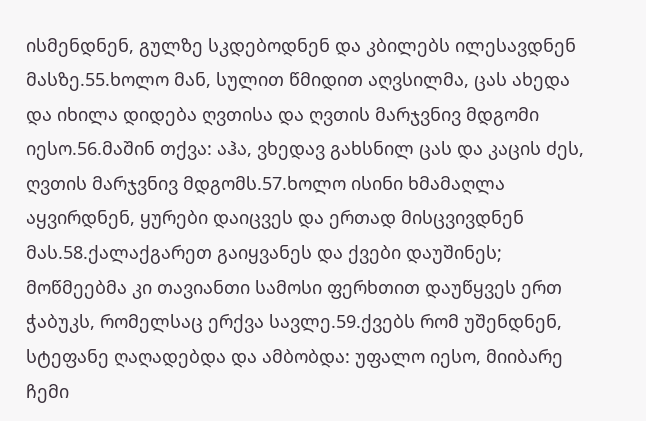ისმენდნენ, გულზე სკდებოდნენ და კბილებს ილესავდნენ მასზე.55.ხოლო მან, სულით წმიდით აღვსილმა, ცას ახედა და იხილა დიდება ღვთისა და ღვთის მარჯვნივ მდგომი იესო.56.მაშინ თქვა: აჰა, ვხედავ გახსნილ ცას და კაცის ძეს, ღვთის მარჯვნივ მდგომს.57.ხოლო ისინი ხმამაღლა აყვირდნენ, ყურები დაიცვეს და ერთად მისცვივდნენ მას.58.ქალაქგარეთ გაიყვანეს და ქვები დაუშინეს; მოწმეებმა კი თავიანთი სამოსი ფერხთით დაუწყვეს ერთ ჭაბუკს, რომელსაც ერქვა სავლე.59.ქვებს რომ უშენდნენ, სტეფანე ღაღადებდა და ამბობდა: უფალო იესო, მიიბარე ჩემი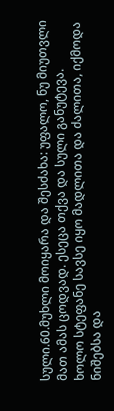სული.60.მუხლი მოიყარა და შესძახა: უფალო, ნუ მიუთვლი მათ ამას ცოდვად. ესეცა თქვა და სული განუტევა.
ხოლო სტეფანე სავსე იყო მადლითა და ძალითა, იქმოდა ნიშებსა და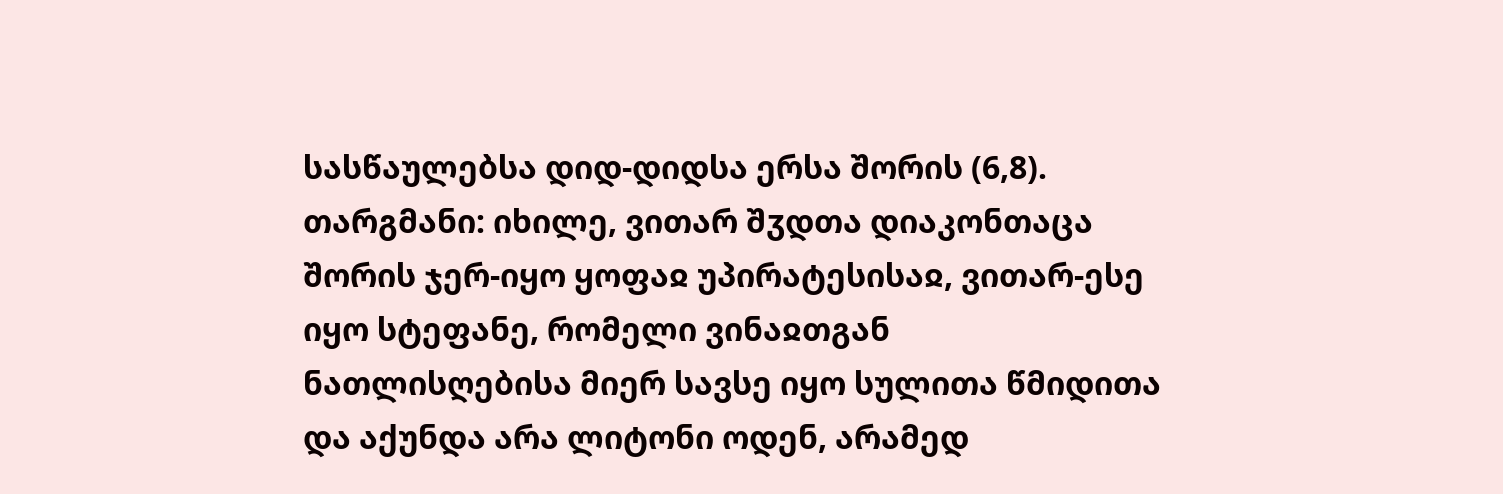სასწაულებსა დიდ-დიდსა ერსა შორის (6,8).
თარგმანი: იხილე, ვითარ შჳდთა დიაკონთაცა შორის ჯერ-იყო ყოფაჲ უპირატესისაჲ, ვითარ-ესე იყო სტეფანე, რომელი ვინაჲთგან ნათლისღებისა მიერ სავსე იყო სულითა წმიდითა და აქუნდა არა ლიტონი ოდენ, არამედ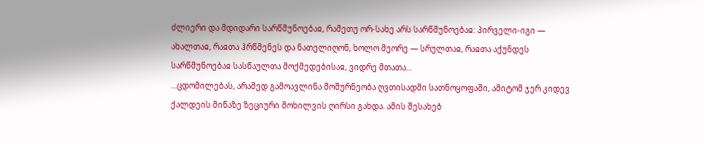ძლიერი და მდიდარი სარწმუნოებაჲ, რამეთუ ორ-სახე არს სარწმუნოებაჲ: პირველი-იგი — ახალთაჲ, რაჲთა ჰრწმენეს და ნათელიღონ, ხოლო მეორე — სრულთაჲ, რაჲთა აქუნდეს სარწმუნოებაჲ სასწაულთა მოქმედებისაჲ, ვიდრე მთათა...
...ცდომილებას, არამედ გამოავლინა მოშურნეობა ღვთისადმი სათნოყოფაში, ამიტომ ჯერ კიდევ ქალდეის მიწაზე ზეციური მოხილვის ღირსი გახდა. ამის შესახებ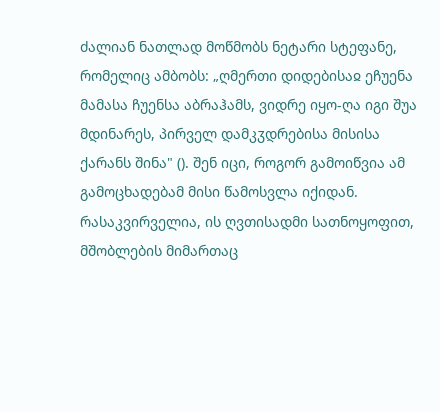ძალიან ნათლად მოწმობს ნეტარი სტეფანე, რომელიც ამბობს: „ღმერთი დიდებისაჲ ეჩუენა მამასა ჩუენსა აბრაჰამს, ვიდრე იყო-ღა იგი შუა მდინარეს, პირველ დამკჳდრებისა მისისა ქარანს შინა" (). შენ იცი, როგორ გამოიწვია ამ გამოცხადებამ მისი წამოსვლა იქიდან. რასაკვირველია, ის ღვთისადმი სათნოყოფით, მშობლების მიმართაც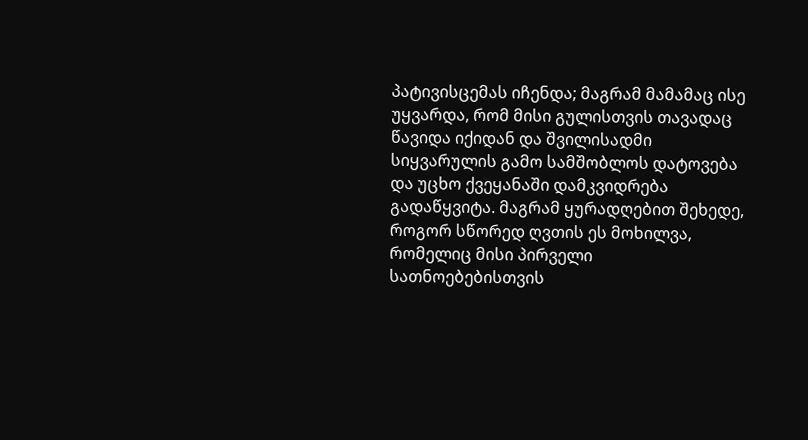პატივისცემას იჩენდა; მაგრამ მამამაც ისე უყვარდა, რომ მისი გულისთვის თავადაც წავიდა იქიდან და შვილისადმი სიყვარულის გამო სამშობლოს დატოვება და უცხო ქვეყანაში დამკვიდრება გადაწყვიტა. მაგრამ ყურადღებით შეხედე, როგორ სწორედ ღვთის ეს მოხილვა, რომელიც მისი პირველი სათნოებებისთვის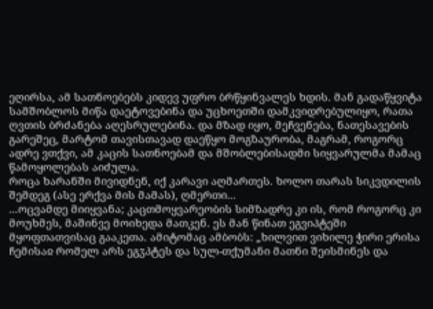ეღირსა, ამ სათნოებებს კიდევ უფრო ბრწყინვალეს ხდის. მან გადაწყვიტა სამშობლოს მიწა დაეტოვებინა და უცხოეთში დამკვიდრებულიყო, რათა ღვთის ბრძანება აღესრულებინა. და მზად იყო, მეჩვენება, ნათესავების გარეშეც, მარტომ თავისთავად დაეწყო მოგზაურობა, მაგრამ, როგორც ადრე ვთქვი, ამ კაცის სათნოებამ და მშობლებისადმი სიყვარულმა მამაც წამოყოლებას აიძულა.
როცა ხარანში მივიდნენ, იქ კარავი აღმართეს. ხოლო თარას სიკვდილის შემდეგ (ასე ერქვა მის მამას), ღმერთი...
...ოცვამდე მიიყვანა; კაცთმოყვარეობის სიმზადრე კი ის, რომ როგორც კი მოუხმეს, მაშინვე მოიხედა მათკენ. ეს მან წინათ ეგვიპტეში მყოფთათვისაც გააკეთა. ამიტომაც ამბობს: „ხილვით ვიხილე ჭირი ერისა ჩემისაჲ რომელ არს ეგჳპტეს და სულ-თქუმანი მათნი შეისმინეს და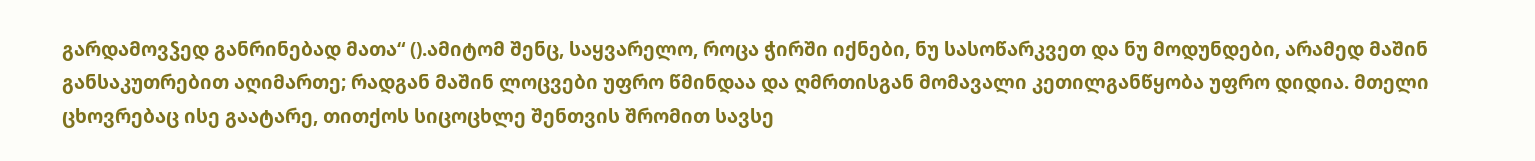გარდამოვჴედ განრინებად მათა“ ().ამიტომ შენც, საყვარელო, როცა ჭირში იქნები, ნუ სასოწარკვეთ და ნუ მოდუნდები, არამედ მაშინ განსაკუთრებით აღიმართე; რადგან მაშინ ლოცვები უფრო წმინდაა და ღმრთისგან მომავალი კეთილგანწყობა უფრო დიდია. მთელი ცხოვრებაც ისე გაატარე, თითქოს სიცოცხლე შენთვის შრომით სავსე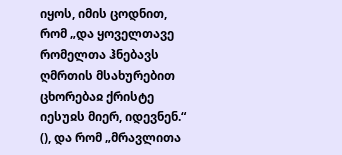იყოს, იმის ცოდნით, რომ „და ყოველთავე რომელთა ჰნებავს ღმრთის მსახურებით ცხორებაჲ ქრისტე იესუჲს მიერ, იდევნენ.“ (), და რომ „მრავლითა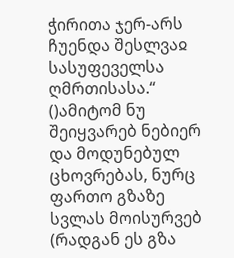ჭირითა ჯერ-არს ჩუენდა შესლვაჲ სასუფეველსა ღმრთისასა.“ ()ამიტომ ნუ შეიყვარებ ნებიერ და მოდუნებულ ცხოვრებას, ნურც ფართო გზაზე სვლას მოისურვებ (რადგან ეს გზა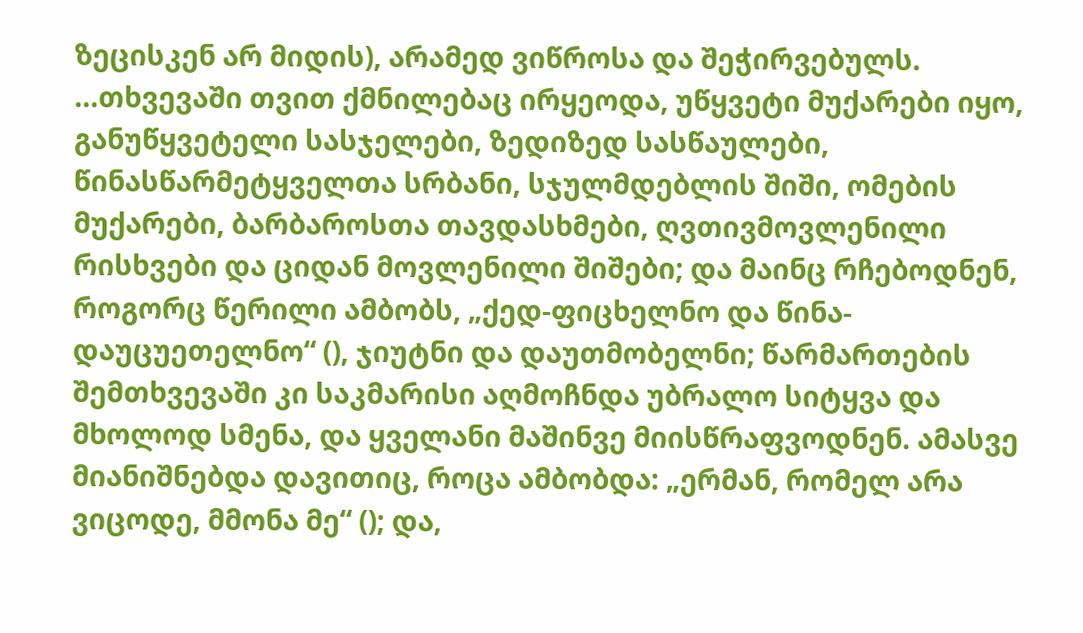ზეცისკენ არ მიდის), არამედ ვიწროსა და შეჭირვებულს.
...თხვევაში თვით ქმნილებაც ირყეოდა, უწყვეტი მუქარები იყო, განუწყვეტელი სასჯელები, ზედიზედ სასწაულები, წინასწარმეტყველთა სრბანი, სჯულმდებლის შიში, ომების მუქარები, ბარბაროსთა თავდასხმები, ღვთივმოვლენილი რისხვები და ციდან მოვლენილი შიშები; და მაინც რჩებოდნენ, როგორც წერილი ამბობს, „ქედ-ფიცხელნო და წინა-დაუცუეთელნო“ (), ჯიუტნი და დაუთმობელნი; წარმართების შემთხვევაში კი საკმარისი აღმოჩნდა უბრალო სიტყვა და მხოლოდ სმენა, და ყველანი მაშინვე მიისწრაფვოდნენ. ამასვე მიანიშნებდა დავითიც, როცა ამბობდა: „ერმან, რომელ არა ვიცოდე, მმონა მე“ (); და,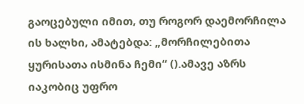გაოცებული იმით, თუ როგორ დაემორჩილა ის ხალხი, ამატებდა: „მორჩილებითა ყურისათა ისმინა ჩემი“ ().ამავე აზრს იაკობიც უფრო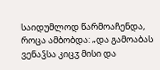საიდუმლოდ წარმოაჩენდა, როცა ამბობდა: „და გამოაბას ვენაჴსა კიცჳ მისი და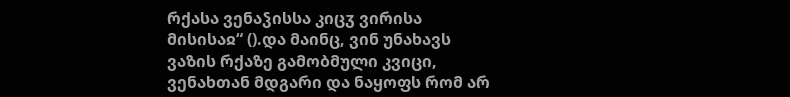რქასა ვენაჴისსა კიცჳ ვირისა მისისაჲ“ ().და მაინც, ვინ უნახავს ვაზის რქაზე გამობმული კვიცი, ვენახთან მდგარი და ნაყოფს რომ არ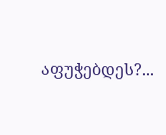აფუჭებდეს?...